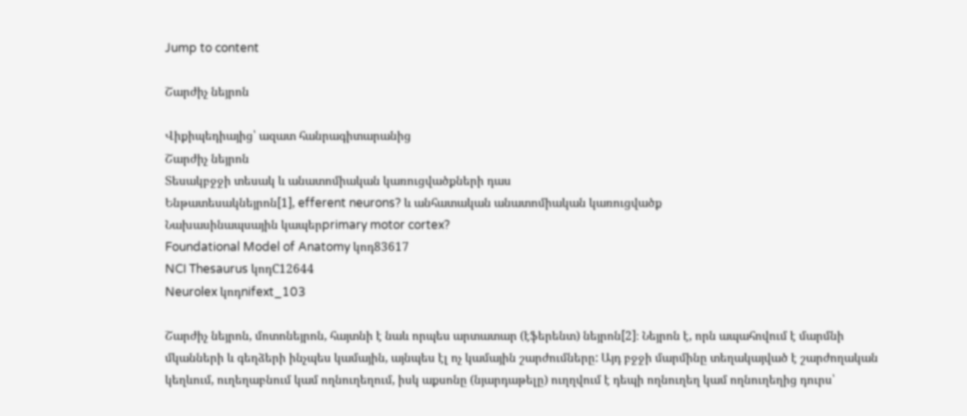Jump to content

Շարժիչ նեյրոն

Վիքիպեդիայից՝ ազատ հանրագիտարանից
Շարժիչ նեյրոն
Տեսակբջջի տեսակ և անատոմիական կառուցվածքների դաս
Ենթատեսակնեյրոն[1], efferent neurons? և անհատական անատոմիական կառուցվածք
Նախասինապսային կապերprimary motor cortex?
Foundational Model of Anatomy կոդ83617
NCI Thesaurus կոդC12644
Neurolex կոդnifext_103

Շարժիչ նեյրոն, մոտոնեյրոն, հայտնի է նաև որպես արտատար (էֆերենտ) նեյրոն[2]։ Նեյրոն է, որն ապահովում է մարմնի մկանների և գեղձերի ինչպես կամային, այնպես էլ ոչ կամային շարժումները: Այդ բջջի մարմինը տեղակայված է շարժողական կեղևում, ուղեղաբնում կամ ողնուղեղում, իսկ աքսոնը (նյարդաթելը) ուղղվում է դեպի ողնուղեղ կամ ողնուղեղից դուրս՝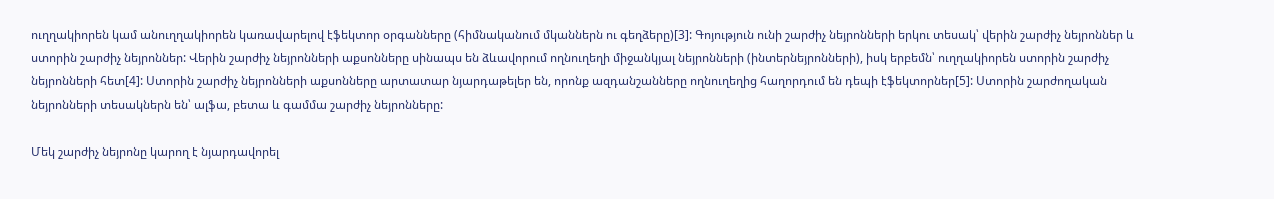ուղղակիորեն կամ անուղղակիորեն կառավարելով էֆեկտոր օրգանները (հիմնականում մկաններն ու գեղձերը)[3]: Գոյություն ունի շարժիչ նեյրոնների երկու տեսակ՝ վերին շարժիչ նեյրոններ և ստորին շարժիչ նեյրոններ: Վերին շարժիչ նեյրոնների աքսոնները սինապս են ձևավորում ողնուղեղի միջանկյալ նեյրոնների (ինտերնեյրոնների), իսկ երբեմն՝ ուղղակիորեն ստորին շարժիչ նեյրոնների հետ[4]: Ստորին շարժիչ նեյրոնների աքսոնները արտատար նյարդաթելեր են, որոնք ազդանշանները ողնուղեղից հաղորդում են դեպի էֆեկտորներ[5]: Ստորին շարժողական նեյրոնների տեսակներն են՝ ալֆա, բետա և գամմա շարժիչ նեյրոնները:

Մեկ շարժիչ նեյրոնը կարող է նյարդավորել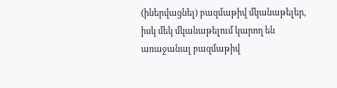(իներվացնել) բազմաթիվ մկանաթելեր, իսկ մեկ մկանաթելում կարող են առաջանալ բազմաթիվ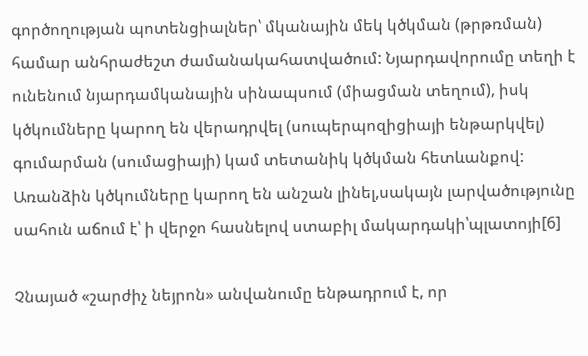գործողության պոտենցիալներ՝ մկանային մեկ կծկման (թրթռման) համար անհրաժեշտ ժամանակահատվածում: Նյարդավորումը տեղի է ունենում նյարդամկանային սինապսում (միացման տեղում), իսկ կծկումները կարող են վերադրվել (սուպերպոզիցիայի ենթարկվել) գումարման (սումացիայի) կամ տետանիկ կծկման հետևանքով: Առանձին կծկումները կարող են անշան լինել,սակայն լարվածությունը սահուն աճում է՝ ի վերջո հասնելով ստաբիլ մակարդակի՝պլատոյի[6]

Չնայած «շարժիչ նեյրոն» անվանումը ենթադրում է, որ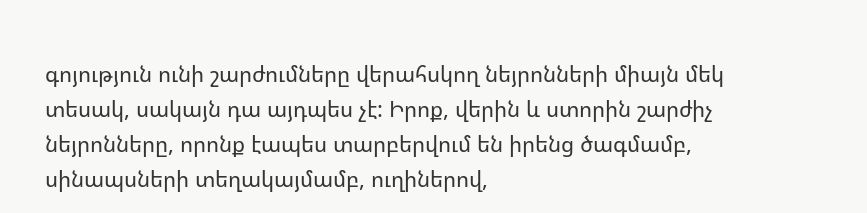գոյություն ունի շարժումները վերահսկող նեյրոնների միայն մեկ տեսակ, սակայն դա այդպես չէ: Իրոք, վերին և ստորին շարժիչ նեյրոնները, որոնք էապես տարբերվում են իրենց ծագմամբ, սինապսների տեղակայմամբ, ուղիներով,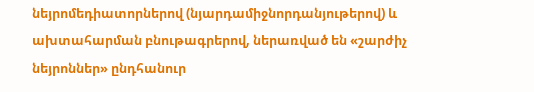նեյրոմեդիատորներով (նյարդամիջնորդանյութերով) և ախտահարման բնութագրերով, ներառված են «շարժիչ նեյրոններ» ընդհանուր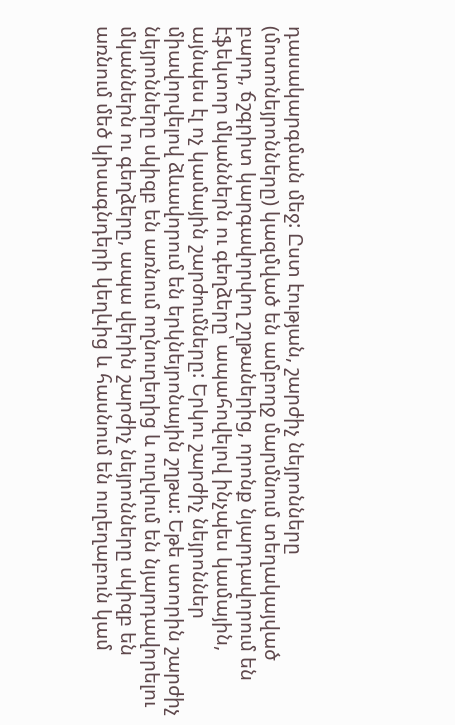դասակարգման մեջ: Ըստ էության, շարժիչ նեյրոնները (մոտոնեյրոնները) կազմված են ամբողջ մարմնում տեղակայված բարդ, ճշգրիտ կարգավորվող շղթաներից, որոնք նյարդավորում են էֆեկտոր մկաններն ու գեղձերը՝ ապահովելով ինչպես կամային, այնպես էլ ոչ կամային շարժումները: Երկու շարժիչ նեյրոններ միավորվելով ձևավորում են երկնեյրոնային շղթա: Եթե ստորին շարժիչ նեյրոնները սկիզբ են առնում ողնուղեղից և ուղվում են նյարդավորելու մկաններն ու գեղձերը, ապա վերին շարժիչ նեյրոնները սկիզբ են առնում մեծ կիսագնդերի կեղևից և հասնում են ուղեղաբուն կամ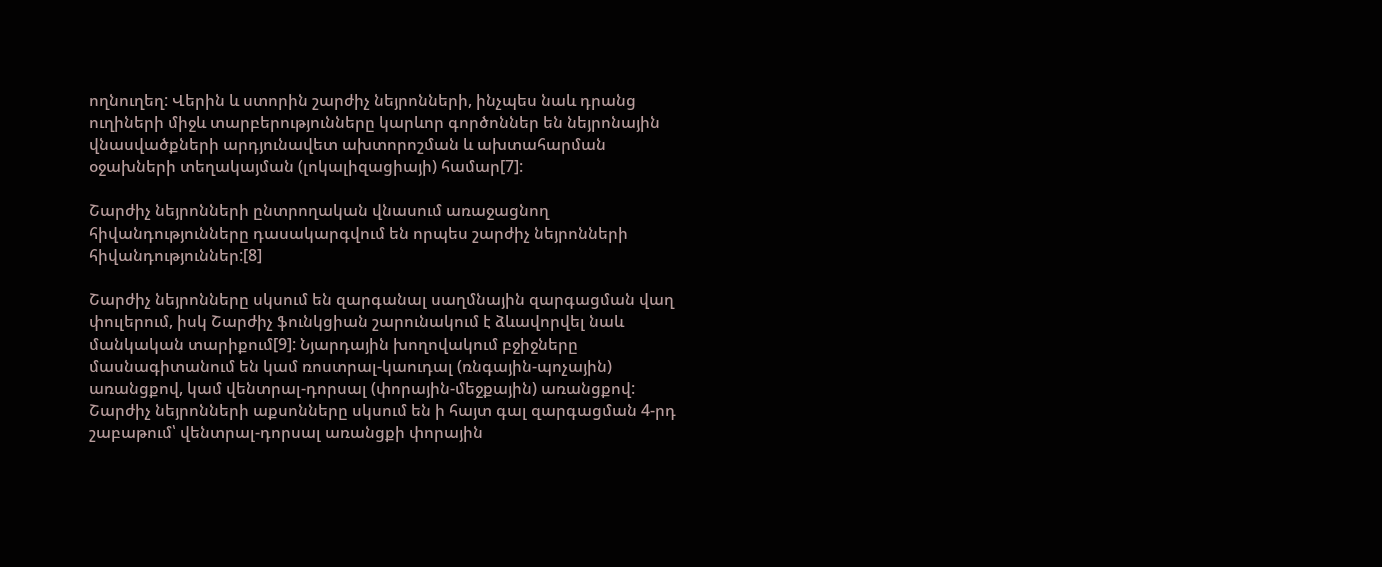ողնուղեղ: Վերին և ստորին շարժիչ նեյրոնների, ինչպես նաև դրանց ուղիների միջև տարբերությունները կարևոր գործոններ են նեյրոնային վնասվածքների արդյունավետ ախտորոշման և ախտահարման օջախների տեղակայման (լոկալիզացիայի) համար[7]:

Շարժիչ նեյրոնների ընտրողական վնասում առաջացնող հիվանդությունները դասակարգվում են որպես շարժիչ նեյրոնների հիվանդություններ:[8]

Շարժիչ նեյրոնները սկսում են զարգանալ սաղմնային զարգացման վաղ փուլերում, իսկ Շարժիչ ֆունկցիան շարունակում է ձևավորվել նաև մանկական տարիքում[9]: Նյարդային խողովակում բջիջները մասնագիտանում են կամ ռոստրալ-կաուդալ (ռնգային-պոչային) առանցքով, կամ վենտրալ-դորսալ (փորային-մեջքային) առանցքով: Շարժիչ նեյրոնների աքսոնները սկսում են ի հայտ գալ զարգացման 4-րդ շաբաթում՝ վենտրալ-դորսալ առանցքի փորային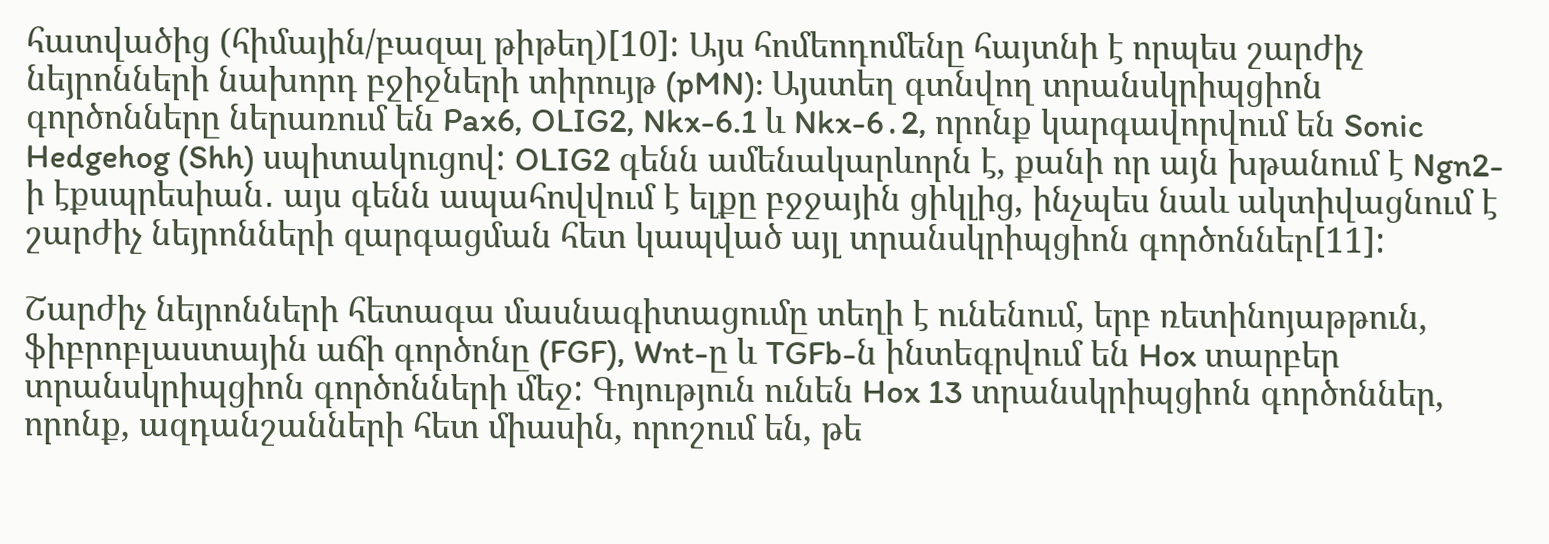հատվածից (հիմային/բազալ թիթեղ)[10]: Այս հոմեոդոմենը հայտնի է որպես շարժիչ նեյրոնների նախորդ բջիջների տիրույթ (pMN): Այստեղ գտնվող տրանսկրիպցիոն գործոնները ներառում են Pax6, OLIG2, Nkx-6.1 և Nkx-6․2, որոնք կարգավորվում են Sonic Hedgehog (Shh) սպիտակուցով: OLIG2 գենն ամենակարևորն է, քանի որ այն խթանում է Ngn2-ի էքսպրեսիան․ այս գենն ապահովվում է ելքը բջջային ցիկլից, ինչպես նաև ակտիվացնում է շարժիչ նեյրոնների զարգացման հետ կապված այլ տրանսկրիպցիոն գործոններ[11]:

Շարժիչ նեյրոնների հետագա մասնագիտացումը տեղի է ունենում, երբ ռետինոյաթթուն, ֆիբրոբլաստային աճի գործոնը (FGF), Wnt-ը և TGFb-ն ինտեգրվում են Hox տարբեր տրանսկրիպցիոն գործոնների մեջ: Գոյություն ունեն Hox 13 տրանսկրիպցիոն գործոններ, որոնք, ազդանշանների հետ միասին, որոշում են, թե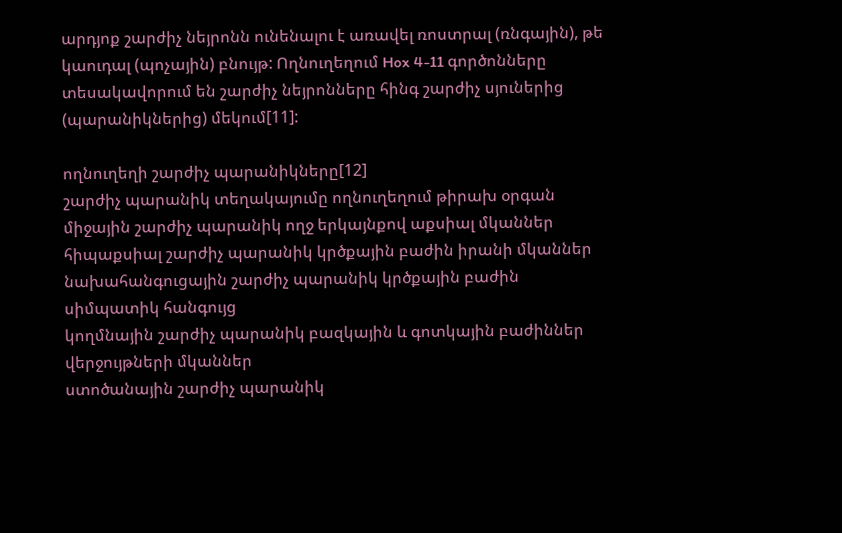արդյոք շարժիչ նեյրոնն ունենալու է առավել ռոստրալ (ռնգային), թե կաուդալ (պոչային) բնույթ: Ողնուղեղում Hox 4-11 գործոնները տեսակավորում են շարժիչ նեյրոնները հինգ շարժիչ սյուներից (պարանիկներից) մեկում[11]:

ողնուղեղի շարժիչ պարանիկները[12]
շարժիչ պարանիկ տեղակայումը ողնուղեղում թիրախ օրգան
միջային շարժիչ պարանիկ ողջ երկայնքով աքսիալ մկաններ
հիպաքսիալ շարժիչ պարանիկ կրծքային բաժին իրանի մկաններ
նախահանգուցային շարժիչ պարանիկ կրծքային բաժին սիմպատիկ հանգույց
կողմնային շարժիչ պարանիկ բազկային և գոտկային բաժիններ վերջույթների մկաններ
ստոծանային շարժիչ պարանիկ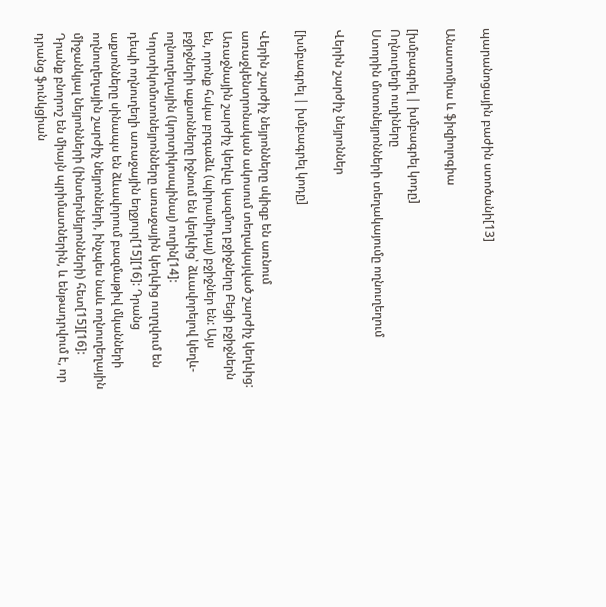պարանոցային բաժին ստոծանի[13]

Անատոմիա և ֆիզիոլոգիա

[խմբագրել | խմբագրել կոդը]
Ողնուղեղի ուղիները
Ստորին մոտոնեյրոնների տեղակայումը ողնուղեղում

Վերին շարժիչ նեյրոններ

[խմբագրել | խմբագրել կոդը]

Վերին շարժիչ նեյրոնները սկիզբ են առնում առաջկենտրոնական ակոսում տեղակայված շարժիչ կեղևից: Առաջնային շարժիչ կեղևը կազմող բջիջները Բեցի բջիջներն են, որոնք հսկա բրգաձև (պիրամիդալ) բջիջներ են: Այս բջիջների աքսոնները իջնում են կեղևից՝ ձևավորելով կեղև-ողնուղեղային (կորտիկոսպինալ) ուղին[14]: Կորտիկոմոտոնեյրոնները առաջային կեղևից ուղղվում են դեպի ողնուղեղի առաջային եղջյուր[15][16]: Դրանց աքսոնները սինապս են ձևավորում բազմաթիվ մկանների ողնուղեղային շարժիչ նեյրոնների, ինչպես նաև ողնուղեղային միջանկյալ նեյրոնների (ինտերնեյրոնների) հետ[15][16]: Դրանք բնորոշ են միայն պրիմատներին, և ենթադրվում է, որ դրանց ֆունկցիան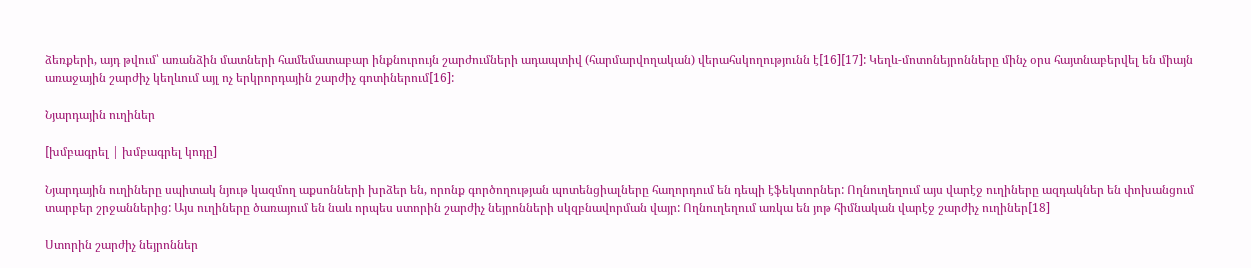ձեռքերի, այդ թվում՝ առանձին մատների համեմատաբար ինքնուրույն շարժումների ադապտիվ (հարմարվողական) վերահսկողությունն է[16][17]: Կեղև-մոտոնեյրոնները մինչ օրս հայտնաբերվել են միայն առաջային շարժիչ կեղևում այլ ոչ երկրորդային շարժիչ գոտիներում[16]:

Նյարդային ուղիներ

[խմբագրել | խմբագրել կոդը]

Նյարդային ուղիները սպիտակ նյութ կազմող աքսոնների խրձեր են, որոնք գործողության պոտենցիալները հաղորդում են դեպի էֆեկտորներ: Ողնուղեղում այս վարէջ ուղիները ազդակներ են փոխանցում տարբեր շրջաններից: Այս ուղիները ծառայում են նաև որպես ստորին շարժիչ նեյրոնների սկզբնավորման վայր: Ողնուղեղում առկա են յոթ հիմնական վարէջ շարժիչ ուղիներ[18]

Ստորին շարժիչ նեյրոններ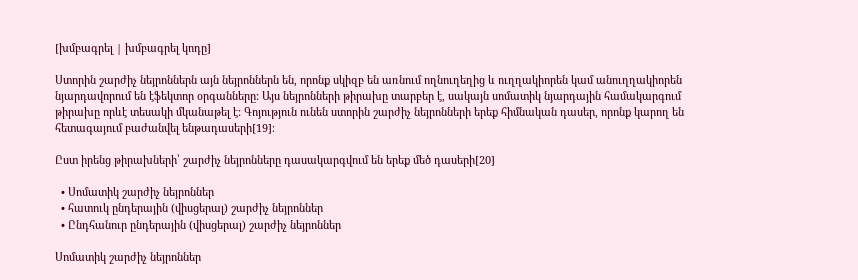[խմբագրել | խմբագրել կոդը]

Ստորին շարժիչ նեյրոններն այն նեյրոններն են, որոնք սկիզբ են առնում ողնուղեղից և ուղղակիորեն կամ անուղղակիորեն նյարդավորում են էֆեկտոր օրգանները: Այս նեյրոնների թիրախը տարբեր է, սակայն սոմատիկ նյարդային համակարգում թիրախը որևէ տեսակի մկանաթել է: Գոյություն ունեն ստորին շարժիչ նեյրոնների երեք հիմնական դասեր, որոնք կարող են հետագայում բաժանվել ենթադասերի[19]։

Ըստ իրենց թիրախների՝ շարժիչ նեյրոնները դասակարգվում են երեք մեծ դասերի[20]

  • Սոմատիկ շարժիչ նեյրոններ
  • հատուկ ընդերային (վիսցերալ) շարժիչ նեյրոններ
  • Ընդհանուր ընդերային (վիսցերալ) շարժիչ նեյրոններ

Սոմատիկ շարժիչ նեյրոններ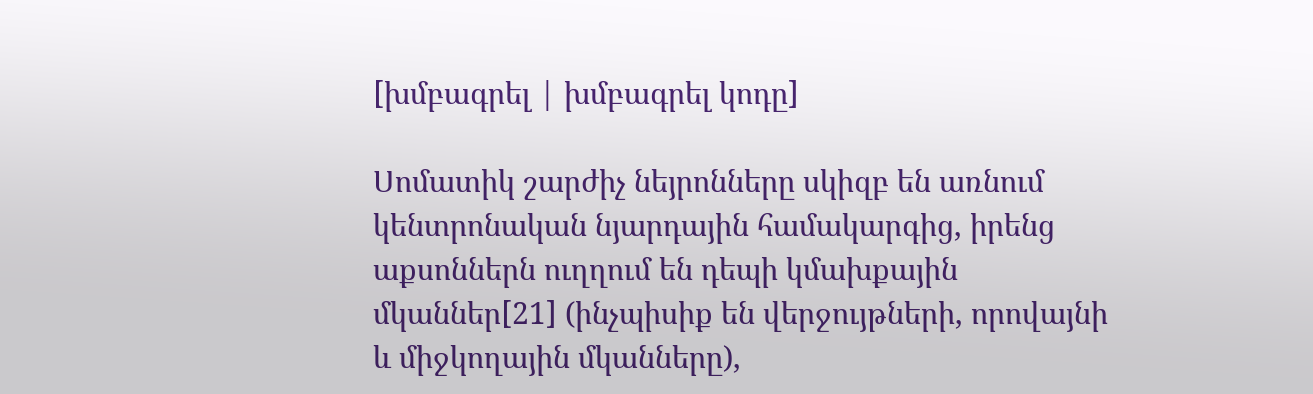[խմբագրել | խմբագրել կոդը]

Սոմատիկ շարժիչ նեյրոնները սկիզբ են առնում կենտրոնական նյարդային համակարգից, իրենց աքսոններն ուղղում են դեպի կմախքային մկաններ[21] (ինչպիսիք են վերջույթների, որովայնի և միջկողային մկանները),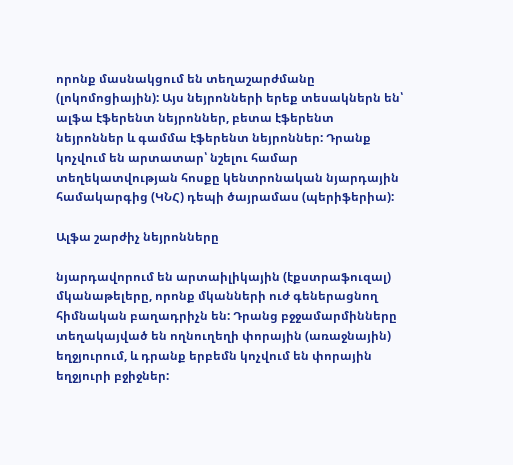որոնք մասնակցում են տեղաշարժմանը (լոկոմոցիային): Այս նեյրոնների երեք տեսակներն են՝ ալֆա էֆերենտ նեյրոններ, բետա էֆերենտ նեյրոններ և գամմա էֆերենտ նեյրոններ: Դրանք կոչվում են արտատար՝ նշելու համար տեղեկատվության հոսքը կենտրոնական նյարդային համակարգից (ԿՆՀ) դեպի ծայրամաս (պերիֆերիա):

Ալֆա շարժիչ նեյրոնները

նյարդավորում են արտաիլիկային (էքստրաֆուզալ) մկանաթելերը, որոնք մկանների ուժ գեներացնող հիմնական բաղադրիչն են: Դրանց բջջամարմինները տեղակայված են ողնուղեղի փորային (առաջնային) եղջյուրում, և դրանք երբեմն կոչվում են փորային եղջյուրի բջիջներ: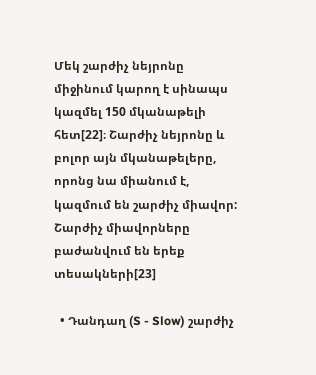Մեկ շարժիչ նեյրոնը միջինում կարող է սինապս կազմել 150 մկանաթելի հետ[22]։ Շարժիչ նեյրոնը և բոլոր այն մկանաթելերը, որոնց նա միանում է, կազմում են շարժիչ միավոր: Շարժիչ միավորները բաժանվում են երեք տեսակների[23]

  • Դանդաղ (S - Slow) շարժիչ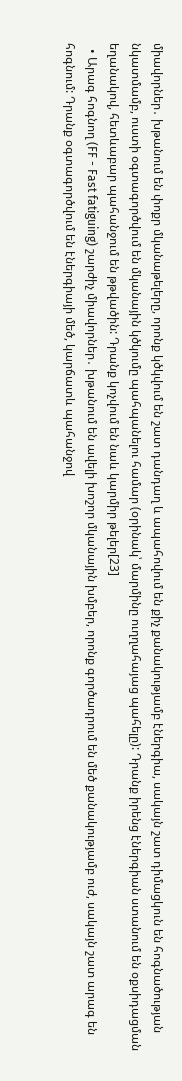միավորներ․ խթանում են փոքր մկանաթելերը, որոնք կծկվում են շատ դանդաղ և ապահովում են քիչ քանակությամբ էներգիա, սակայն շատ դիմացկուն են հոգնածության նկատմամբ, ուստի օգտագործվում են մկանային կծկումը պահպանելու համար (օրինակ՝ մարմինը ուղղահայաց պահելը): Դրանք իրենց էներգիան ստանում են օքսիդացման եղանակով, հետևաբար պահանջում են թթվածին: Դրանք կոչվում են նաև կարմիր թելեր[23]
  • Արագ հոգնող (FF - Fast fatiguing) շարժիչ միավորներ․ խթանում են ավելի խոշոր մկանային խմբեր, որոնք գործադրում են մեծ քանակությամբ ուժ, սակայն շատ արագ են հոգնում: Դրանք օգտագործվում են էներգիայի մեծ, կարճատև պահանջով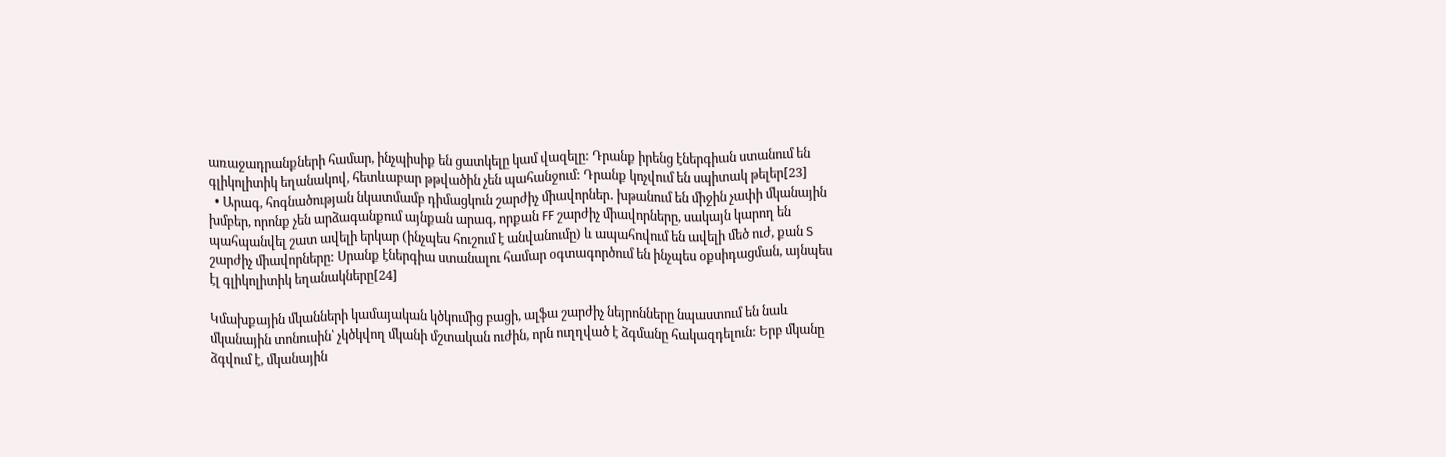առաջադրանքների համար, ինչպիսիք են ցատկելը կամ վազելը: Դրանք իրենց էներգիան ստանում են գլիկոլիտիկ եղանակով, հետևաբար թթվածին չեն պահանջում: Դրանք կոչվում են սպիտակ թելեր[23]
  • Արագ, հոգնածության նկատմամբ դիմացկուն շարժիչ միավորներ․ խթանում են միջին չափի մկանային խմբեր, որոնք չեն արձագանքում այնքան արագ, որքան FF շարժիչ միավորները, սակայն կարող են պահպանվել շատ ավելի երկար (ինչպես հուշում է անվանումը) և ապահովում են ավելի մեծ ուժ, քան S շարժիչ միավորները: Սրանք էներգիա ստանալու համար օգտագործում են ինչպես օքսիդացման, այնպես էլ գլիկոլիտիկ եղանակները[24]

Կմախքային մկանների կամայական կծկումից բացի, ալֆա շարժիչ նեյրոնները նպաստում են նաև մկանային տոնուսին՝ չկծկվող մկանի մշտական ուժին, որն ուղղված է ձգմանը հակազդելուն: Երբ մկանը ձգվում է, մկանային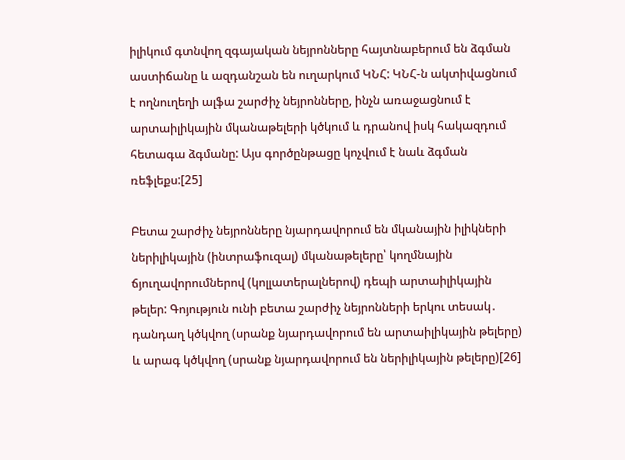իլիկում գտնվող զգայական նեյրոնները հայտնաբերում են ձգման աստիճանը և ազդանշան են ուղարկում ԿՆՀ: ԿՆՀ-ն ակտիվացնում է ողնուղեղի ալֆա շարժիչ նեյրոնները, ինչն առաջացնում է արտաիլիկային մկանաթելերի կծկում և դրանով իսկ հակազդում հետագա ձգմանը: Այս գործընթացը կոչվում է նաև ձգման ռեֆլեքս:[25]

Բետա շարժիչ նեյրոնները նյարդավորում են մկանային իլիկների ներիլիկային (ինտրաֆուզալ) մկանաթելերը՝ կողմնային ճյուղավորումներով (կոլլատերալներով) դեպի արտաիլիկային թելեր: Գոյություն ունի բետա շարժիչ նեյրոնների երկու տեսակ․ դանդաղ կծկվող (սրանք նյարդավորում են արտաիլիկային թելերը) և արագ կծկվող (սրանք նյարդավորում են ներիլիկային թելերը)[26]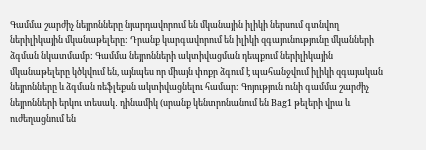Գամմա շարժիչ նեյրոնները նյարդավորում են մկանային իլիկի ներսում գտնվող ներիլիկային մկանաթելերը: Դրանք կարգավորում են իլիկի զգայունությունը մկանների ձգման նկատմամբ: Գամմա նեյրոնների ակտիվացման դեպքում ներիլիկային մկանաթելերը կծկվում են, այնպես որ միայն փոքր ձգում է պահանջվում իլիկի զգայական նեյրոնները և ձգման ռեֆլեքսն ակտիվացնելու համար: Գոյություն ունի գամմա շարժիչ նեյրոնների երկու տեսակ․ դինամիկ (սրանք կենտրոնանում են Bag1 թելերի վրա և ուժեղացնում են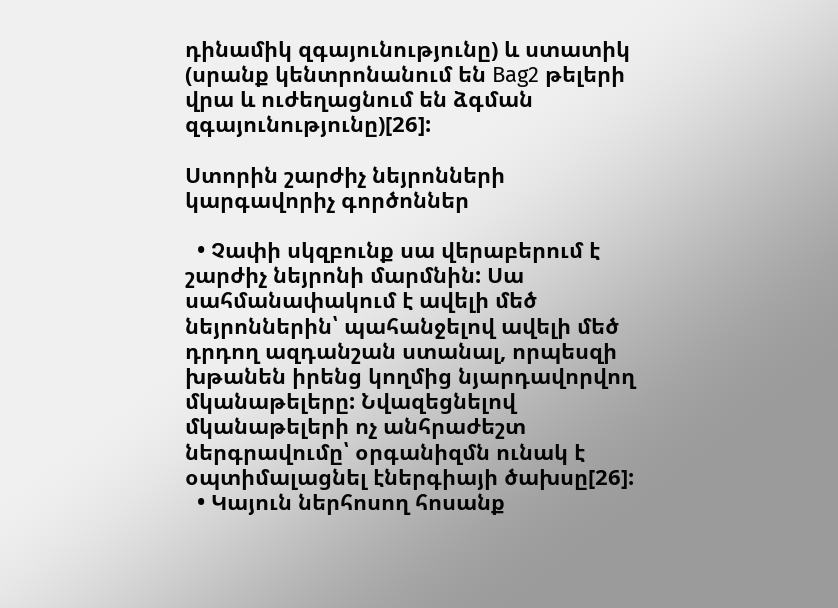դինամիկ զգայունությունը) և ստատիկ (սրանք կենտրոնանում են Bag2 թելերի վրա և ուժեղացնում են ձգման զգայունությունը)[26]:

Ստորին շարժիչ նեյրոնների կարգավորիչ գործոններ

  • Չափի սկզբունք սա վերաբերում է շարժիչ նեյրոնի մարմնին: Սա սահմանափակում է ավելի մեծ նեյրոններին՝ պահանջելով ավելի մեծ դրդող ազդանշան ստանալ, որպեսզի խթանեն իրենց կողմից նյարդավորվող մկանաթելերը: Նվազեցնելով մկանաթելերի ոչ անհրաժեշտ ներգրավումը՝ օրգանիզմն ունակ է օպտիմալացնել էներգիայի ծախսը[26]:
  • Կայուն ներհոսող հոսանք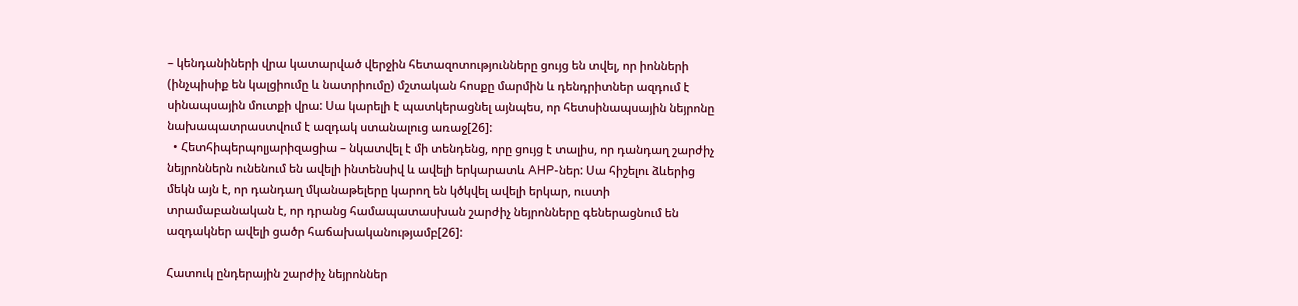– կենդանիների վրա կատարված վերջին հետազոտությունները ցույց են տվել, որ իոնների (ինչպիսիք են կալցիումը և նատրիումը) մշտական հոսքը մարմին և դենդրիտներ ազդում է սինապսային մուտքի վրա: Սա կարելի է պատկերացնել այնպես, որ հետսինապսային նեյրոնը նախապատրաստվում է ազդակ ստանալուց առաջ[26]:
  • Հետհիպերպոլյարիզացիա – նկատվել է մի տենդենց, որը ցույց է տալիս, որ դանդաղ շարժիչ նեյրոններն ունենում են ավելի ինտենսիվ և ավելի երկարատև AHP-ներ: Սա հիշելու ձևերից մեկն այն է, որ դանդաղ մկանաթելերը կարող են կծկվել ավելի երկար, ուստի տրամաբանական է, որ դրանց համապատասխան շարժիչ նեյրոնները գեներացնում են ազդակներ ավելի ցածր հաճախականությամբ[26]:

Հատուկ ընդերային շարժիչ նեյրոններ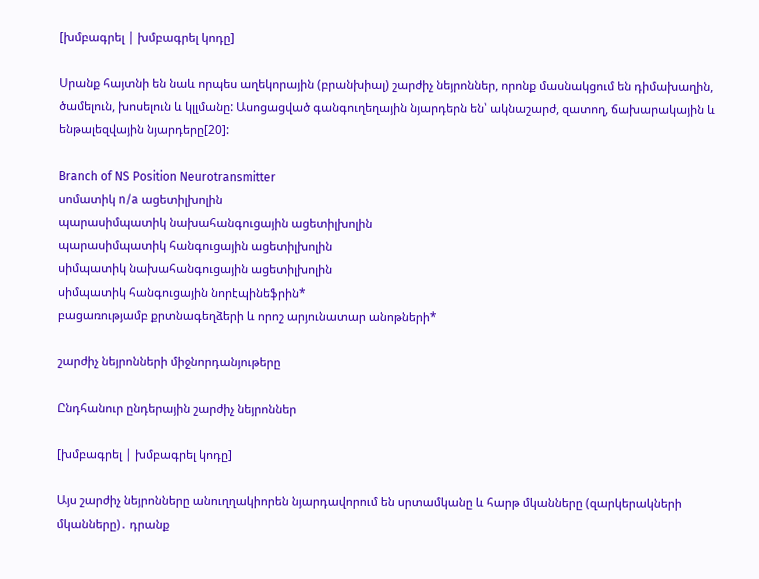[խմբագրել | խմբագրել կոդը]

Սրանք հայտնի են նաև որպես աղեկորային (բրանխիալ) շարժիչ նեյրոններ, որոնք մասնակցում են դիմախաղին, ծամելուն, խոսելուն և կլլմանը: Ասոցացված գանգուղեղային նյարդերն են՝ ակնաշարժ, զատող, ճախարակային և ենթալեզվային նյարդերը[20]:

Branch of NS Position Neurotransmitter
սոմատիկ n/a ացետիլխոլին
պարասիմպատիկ նախահանգուցային ացետիլխոլին
պարասիմպատիկ հանգուցային ացետիլխոլին
սիմպատիկ նախահանգուցային ացետիլխոլին
սիմպատիկ հանգուցային նորէպինեֆրին*
բացառությամբ քրտնագեղձերի և որոշ արյունատար անոթների*

շարժիչ նեյրոնների միջնորդանյութերը

Ընդհանուր ընդերային շարժիչ նեյրոններ

[խմբագրել | խմբագրել կոդը]

Այս շարժիչ նեյրոնները անուղղակիորեն նյարդավորում են սրտամկանը և հարթ մկանները (զարկերակների մկանները)․ դրանք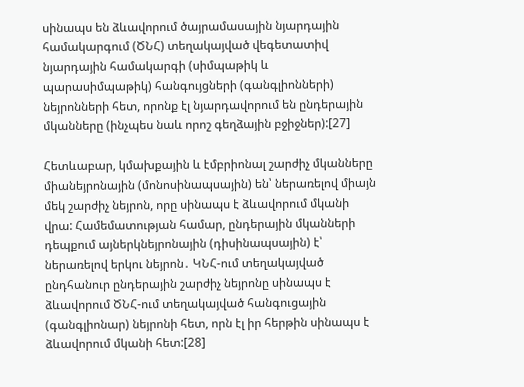սինապս են ձևավորում ծայրամասային նյարդային համակարգում (ԾՆՀ) տեղակայված վեգետատիվ նյարդային համակարգի (սիմպաթիկ և պարասիմպաթիկ) հանգույցների (գանգլիոնների) նեյրոնների հետ, որոնք էլ նյարդավորում են ընդերային մկանները (ինչպես նաև որոշ գեղձային բջիջներ):[27]

Հետևաբար, կմախքային և էմբրիոնալ շարժիչ մկանները միանեյրոնային (մոնոսինապսային) են՝ ներառելով միայն մեկ շարժիչ նեյրոն, որը սինապս է ձևավորում մկանի վրա: Համեմատության համար, ընդերային մկանների դեպքում այներկնեյրոնային (դիսինապսային) է՝ ներառելով երկու նեյրոն․ ԿՆՀ-ում տեղակայված ընդհանուր ընդերային շարժիչ նեյրոնը սինապս է ձևավորում ԾՆՀ-ում տեղակայված հանգուցային (գանգլիոնար) նեյրոնի հետ, որն էլ իր հերթին սինապս է ձևավորում մկանի հետ:[28]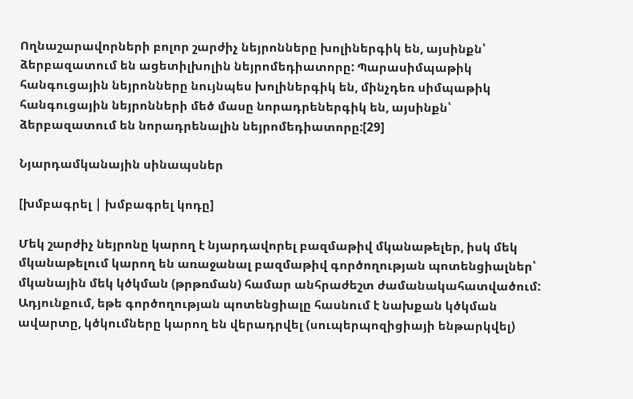Ողնաշարավորների բոլոր շարժիչ նեյրոնները խոլիներգիկ են, այսինքն՝ ձերբազատում են ացետիլխոլին նեյրոմեդիատորը: Պարասիմպաթիկ հանգուցային նեյրոնները նույնպես խոլիներգիկ են, մինչդեռ սիմպաթիկ հանգուցային նեյրոնների մեծ մասը նորադրեներգիկ են, այսինքն՝ ձերբազատում են նորադրենալին նեյրոմեդիատորը:[29]

Նյարդամկանային սինապսներ

[խմբագրել | խմբագրել կոդը]

Մեկ շարժիչ նեյրոնը կարող է նյարդավորել բազմաթիվ մկանաթելեր, իսկ մեկ մկանաթելում կարող են առաջանալ բազմաթիվ գործողության պոտենցիալներ՝ մկանային մեկ կծկման (թրթռման) համար անհրաժեշտ ժամանակահատվածում: Ադյունքում, եթե գործողության պոտենցիալը հասնում է նախքան կծկման ավարտը, կծկումները կարող են վերադրվել (սուպերպոզիցիայի ենթարկվել)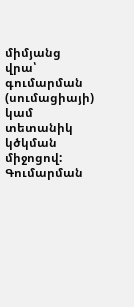միմյանց վրա՝ գումարման (սումացիայի) կամ տետանիկ կծկման միջոցով: Գումարման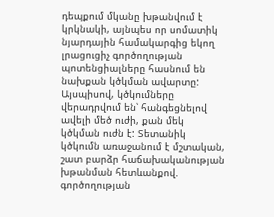դեպքում մկանը խթանվում է կրկնակի, այնպես որ սոմատիկ նյարդային համակարգից եկող լրացուցիչ գործողության պոտենցիալները հասնում են նախքան կծկման ավարտը: Այսպիսով, կծկումները վերադրվում են՝ հանգեցնելով ավելի մեծ ուժի, քան մեկ կծկման ուժն է: Տետանիկ կծկումն առաջանում է մշտական, շատ բարձր հաճախականության խթանման հետևանքով. գործողության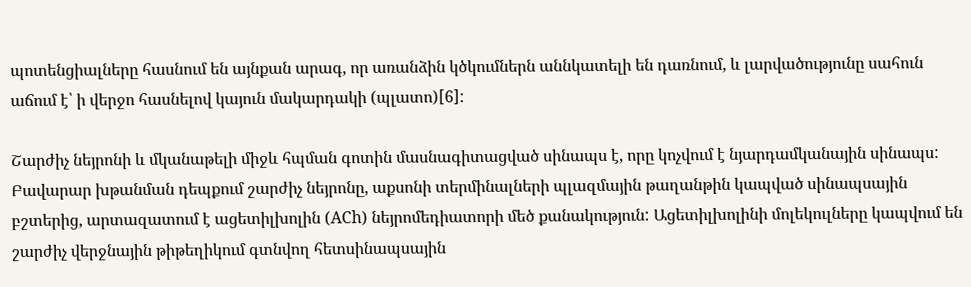պոտենցիալները հասնում են այնքան արագ, որ առանձին կծկումներն աննկատելի են դառնում, և լարվածությունը սահուն աճում է՝ ի վերջո հասնելով կայուն մակարդակի (պլատո)[6]:

Շարժիչ նեյրոնի և մկանաթելի միջև հպման գոտին մասնագիտացված սինապս է, որը կոչվում է նյարդամկանային սինապս: Բավարար խթանման դեպքում շարժիչ նեյրոնը, աքսոնի տերմինալների պլազմային թաղանթին կապված սինապսային բշտերից, արտազատում է ացետիլխոլին (ACh) նեյրոմեդիատորի մեծ քանակություն: Ացետիլխոլինի մոլեկուլները կապվում են շարժիչ վերջնային թիթեղիկում գտնվող հետսինապսային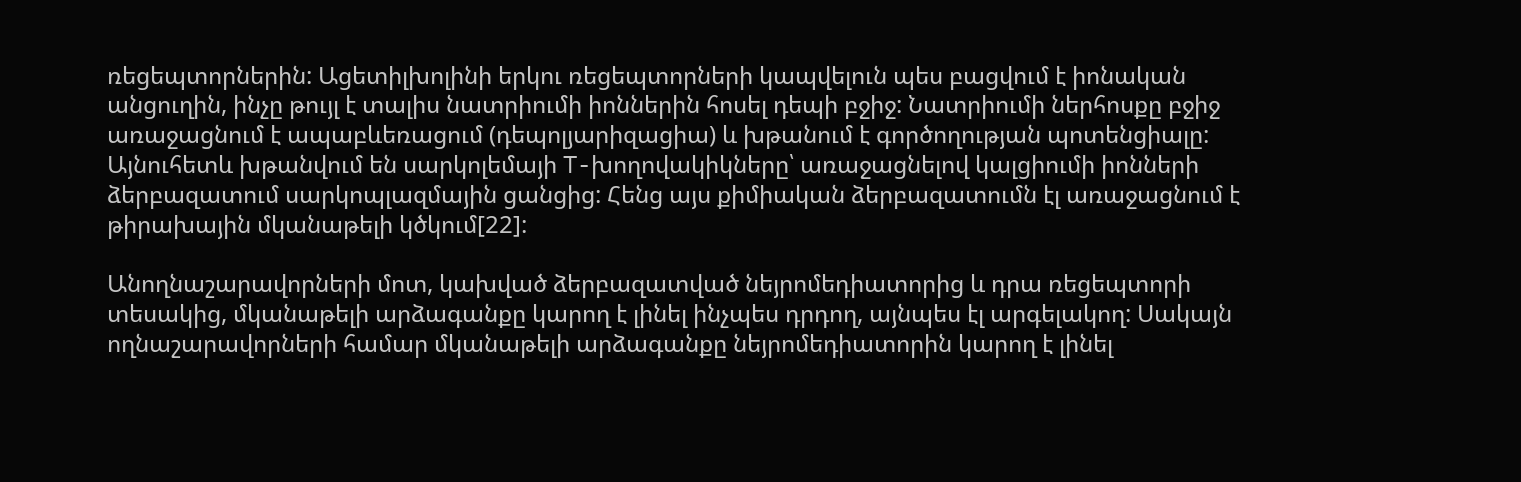ռեցեպտորներին: Ացետիլխոլինի երկու ռեցեպտորների կապվելուն պես բացվում է իոնական անցուղին, ինչը թույլ է տալիս նատրիումի իոններին հոսել դեպի բջիջ: Նատրիումի ներհոսքը բջիջ առաջացնում է ապաբևեռացում (դեպոլյարիզացիա) և խթանում է գործողության պոտենցիալը: Այնուհետև խթանվում են սարկոլեմայի T-խողովակիկները՝ առաջացնելով կալցիումի իոնների ձերբազատում սարկոպլազմային ցանցից: Հենց այս քիմիական ձերբազատումն էլ առաջացնում է թիրախային մկանաթելի կծկում[22]:

Անողնաշարավորների մոտ, կախված ձերբազատված նեյրոմեդիատորից և դրա ռեցեպտորի տեսակից, մկանաթելի արձագանքը կարող է լինել ինչպես դրդող, այնպես էլ արգելակող: Սակայն ողնաշարավորների համար մկանաթելի արձագանքը նեյրոմեդիատորին կարող է լինել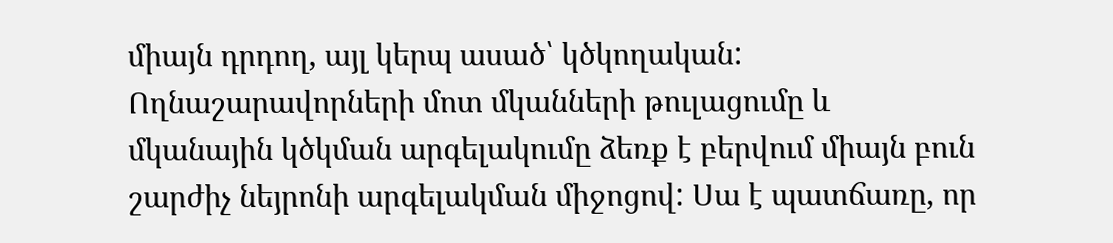միայն դրդող, այլ կերպ ասած՝ կծկողական: Ողնաշարավորների մոտ մկանների թուլացումը և մկանային կծկման արգելակումը ձեռք է բերվում միայն բուն շարժիչ նեյրոնի արգելակման միջոցով: Սա է պատճառը, որ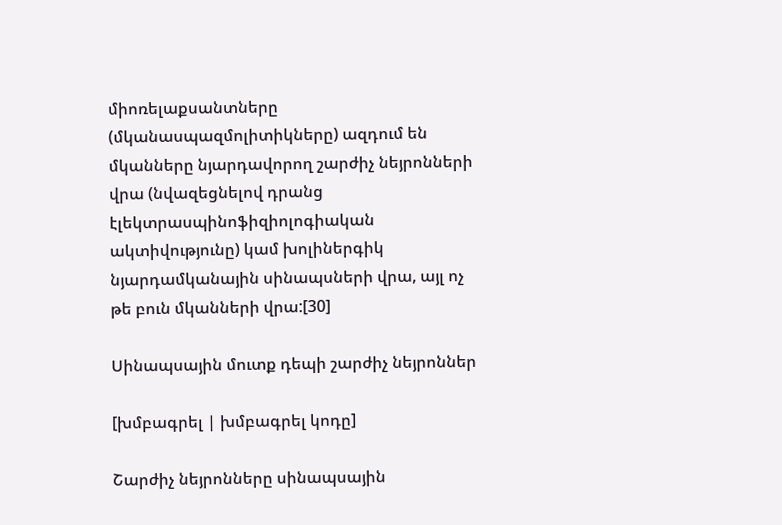միոռելաքսանտները (մկանասպազմոլիտիկները) ազդում են մկանները նյարդավորող շարժիչ նեյրոնների վրա (նվազեցնելով դրանց էլեկտրասպինոֆիզիոլոգիական ակտիվությունը) կամ խոլիներգիկ նյարդամկանային սինապսների վրա, այլ ոչ թե բուն մկանների վրա:[30]

Սինապսային մուտք դեպի շարժիչ նեյրոններ

[խմբագրել | խմբագրել կոդը]

Շարժիչ նեյրոնները սինապսային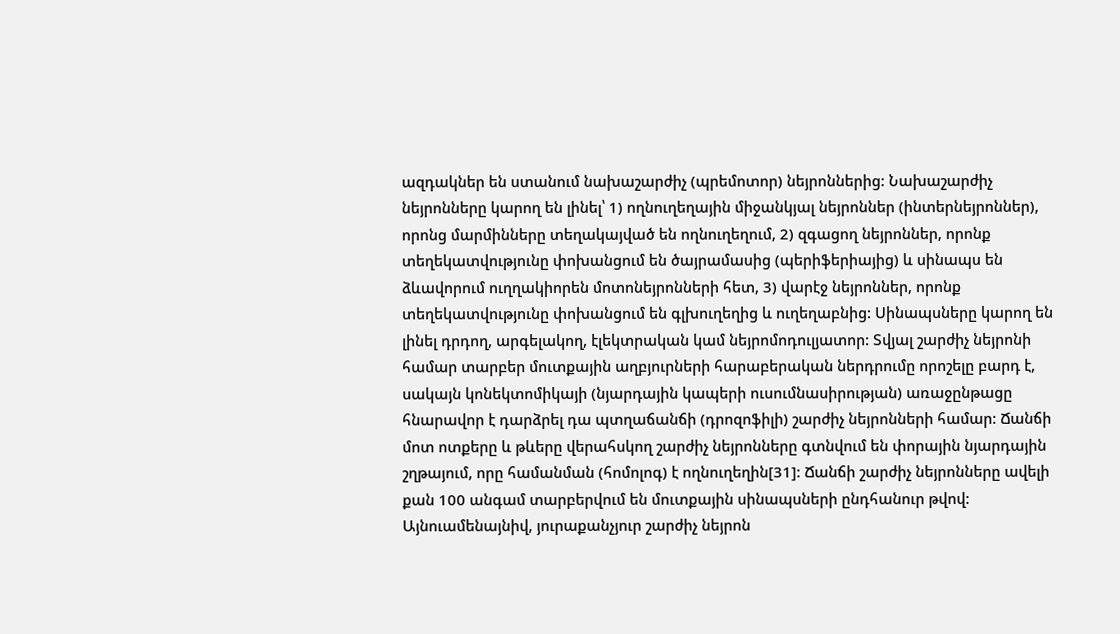ազդակներ են ստանում նախաշարժիչ (պրեմոտոր) նեյրոններից: Նախաշարժիչ նեյրոնները կարող են լինել՝ 1) ողնուղեղային միջանկյալ նեյրոններ (ինտերնեյրոններ), որոնց մարմինները տեղակայված են ողնուղեղում, 2) զգացող նեյրոններ, որոնք տեղեկատվությունը փոխանցում են ծայրամասից (պերիֆերիայից) և սինապս են ձևավորում ուղղակիորեն մոտոնեյրոնների հետ, 3) վարէջ նեյրոններ, որոնք տեղեկատվությունը փոխանցում են գլխուղեղից և ուղեղաբնից: Սինապսները կարող են լինել դրդող, արգելակող, էլեկտրական կամ նեյրոմոդուլյատոր: Տվյալ շարժիչ նեյրոնի համար տարբեր մուտքային աղբյուրների հարաբերական ներդրումը որոշելը բարդ է, սակայն կոնեկտոմիկայի (նյարդային կապերի ուսումնասիրության) առաջընթացը հնարավոր է դարձրել դա պտղաճանճի (դրոզոֆիլի) շարժիչ նեյրոնների համար: Ճանճի մոտ ոտքերը և թևերը վերահսկող շարժիչ նեյրոնները գտնվում են փորային նյարդային շղթայում, որը համանման (հոմոլոգ) է ողնուղեղին[31]: Ճանճի շարժիչ նեյրոնները ավելի քան 100 անգամ տարբերվում են մուտքային սինապսների ընդհանուր թվով: Այնուամենայնիվ, յուրաքանչյուր շարժիչ նեյրոն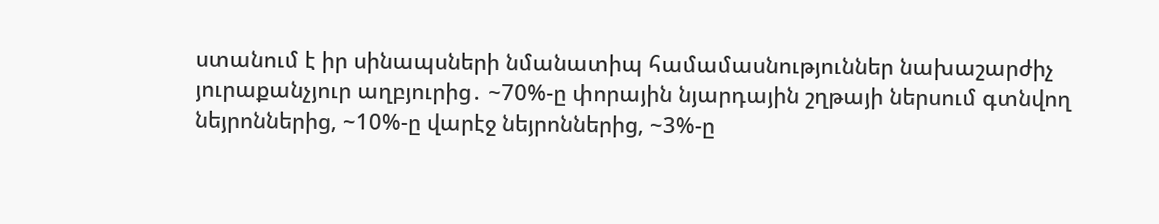ստանում է իր սինապսների նմանատիպ համամասնություններ նախաշարժիչ յուրաքանչյուր աղբյուրից․ ~70%-ը փորային նյարդային շղթայի ներսում գտնվող նեյրոններից, ~10%-ը վարէջ նեյրոններից, ~3%-ը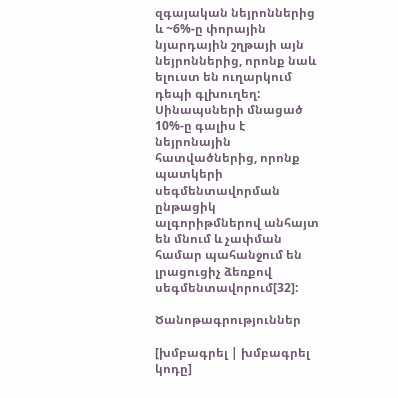զգայական նեյրոններից և ~6%-ը փորային նյարդային շղթայի այն նեյրոններից, որոնք նաև ելուստ են ուղարկում դեպի գլխուղեղ: Սինապսների մնացած 10%-ը գալիս է նեյրոնային հատվածներից, որոնք պատկերի սեգմենտավորման ընթացիկ ալգորիթմներով անհայտ են մնում և չափման համար պահանջում են լրացուցիչ ձեռքով սեգմենտավորում[32]:

Ծանոթագրություններ

[խմբագրել | խմբագրել կոդը]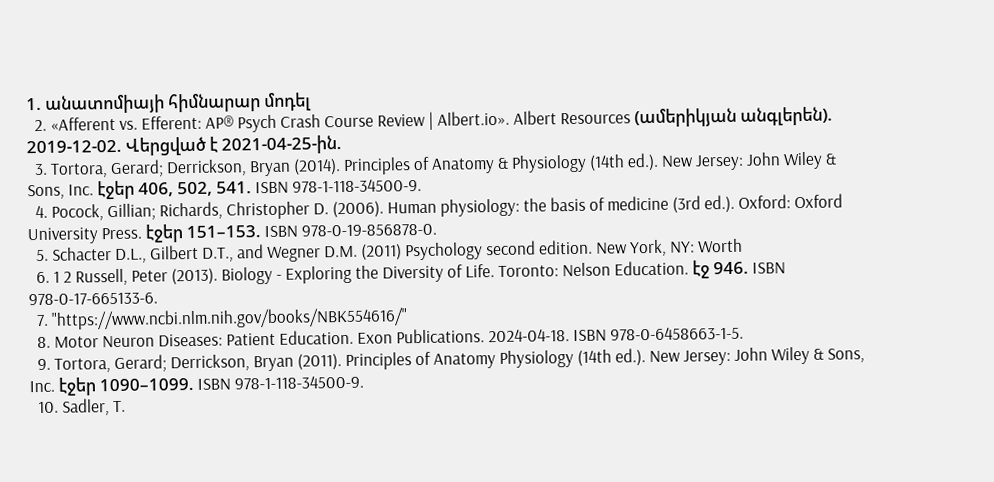1. անատոմիայի հիմնարար մոդել
  2. «Afferent vs. Efferent: AP® Psych Crash Course Review | Albert.io». Albert Resources (ամերիկյան անգլերեն). 2019-12-02. Վերցված է 2021-04-25-ին.
  3. Tortora, Gerard; Derrickson, Bryan (2014). Principles of Anatomy & Physiology (14th ed.). New Jersey: John Wiley & Sons, Inc. էջեր 406, 502, 541. ISBN 978-1-118-34500-9.
  4. Pocock, Gillian; Richards, Christopher D. (2006). Human physiology: the basis of medicine (3rd ed.). Oxford: Oxford University Press. էջեր 151–153. ISBN 978-0-19-856878-0.
  5. Schacter D.L., Gilbert D.T., and Wegner D.M. (2011) Psychology second edition. New York, NY: Worth
  6. 1 2 Russell, Peter (2013). Biology - Exploring the Diversity of Life. Toronto: Nelson Education. էջ 946. ISBN 978-0-17-665133-6.
  7. "https://www.ncbi.nlm.nih.gov/books/NBK554616/"
  8. Motor Neuron Diseases: Patient Education. Exon Publications. 2024-04-18. ISBN 978-0-6458663-1-5.
  9. Tortora, Gerard; Derrickson, Bryan (2011). Principles of Anatomy Physiology (14th ed.). New Jersey: John Wiley & Sons, Inc. էջեր 1090–1099. ISBN 978-1-118-34500-9.
  10. Sadler, T.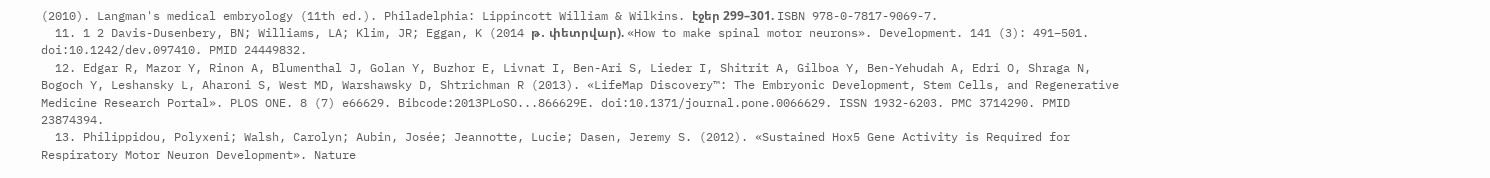(2010). Langman's medical embryology (11th ed.). Philadelphia: Lippincott William & Wilkins. էջեր 299–301. ISBN 978-0-7817-9069-7.
  11. 1 2 Davis-Dusenbery, BN; Williams, LA; Klim, JR; Eggan, K (2014 թ․ փետրվար). «How to make spinal motor neurons». Development. 141 (3): 491–501. doi:10.1242/dev.097410. PMID 24449832.
  12. Edgar R, Mazor Y, Rinon A, Blumenthal J, Golan Y, Buzhor E, Livnat I, Ben-Ari S, Lieder I, Shitrit A, Gilboa Y, Ben-Yehudah A, Edri O, Shraga N, Bogoch Y, Leshansky L, Aharoni S, West MD, Warshawsky D, Shtrichman R (2013). «LifeMap Discovery™: The Embryonic Development, Stem Cells, and Regenerative Medicine Research Portal». PLOS ONE. 8 (7) e66629. Bibcode:2013PLoSO...866629E. doi:10.1371/journal.pone.0066629. ISSN 1932-6203. PMC 3714290. PMID 23874394.
  13. Philippidou, Polyxeni; Walsh, Carolyn; Aubin, Josée; Jeannotte, Lucie; Dasen, Jeremy S. (2012). «Sustained Hox5 Gene Activity is Required for Respiratory Motor Neuron Development». Nature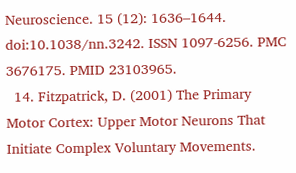Neuroscience. 15 (12): 1636–1644. doi:10.1038/nn.3242. ISSN 1097-6256. PMC 3676175. PMID 23103965.
  14. Fitzpatrick, D. (2001) The Primary Motor Cortex: Upper Motor Neurons That Initiate Complex Voluntary Movements.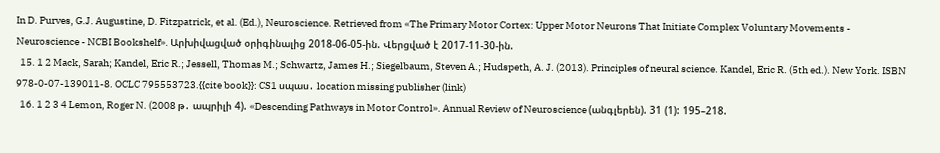In D. Purves, G.J. Augustine, D. Fitzpatrick, et al. (Ed.), Neuroscience. Retrieved from «The Primary Motor Cortex: Upper Motor Neurons That Initiate Complex Voluntary Movements - Neuroscience - NCBI Bookshelf». Արխիվացված օրիգինալից 2018-06-05-ին. Վերցված է 2017-11-30-ին.
  15. 1 2 Mack, Sarah; Kandel, Eric R.; Jessell, Thomas M.; Schwartz, James H.; Siegelbaum, Steven A.; Hudspeth, A. J. (2013). Principles of neural science. Kandel, Eric R. (5th ed.). New York. ISBN 978-0-07-139011-8. OCLC 795553723.{{cite book}}: CS1 սպաս․ location missing publisher (link)
  16. 1 2 3 4 Lemon, Roger N. (2008 թ․ ապրիլի 4). «Descending Pathways in Motor Control». Annual Review of Neuroscience (անգլերեն). 31 (1): 195–218.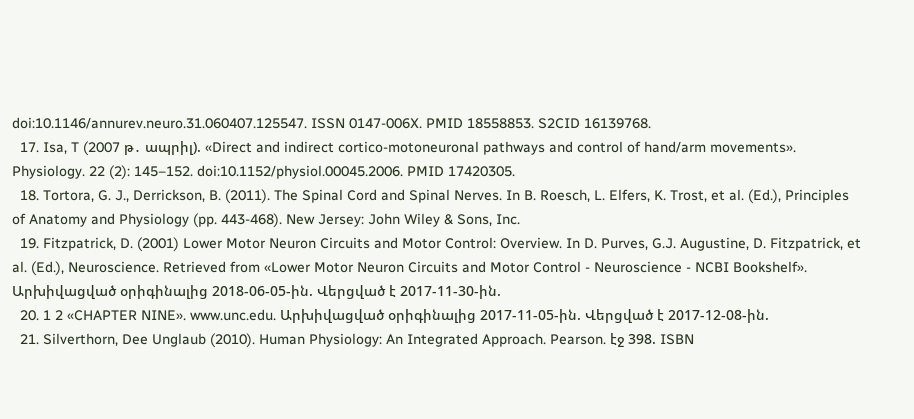doi:10.1146/annurev.neuro.31.060407.125547. ISSN 0147-006X. PMID 18558853. S2CID 16139768.
  17. Isa, T (2007 թ․ ապրիլ). «Direct and indirect cortico-motoneuronal pathways and control of hand/arm movements». Physiology. 22 (2): 145–152. doi:10.1152/physiol.00045.2006. PMID 17420305.
  18. Tortora, G. J., Derrickson, B. (2011). The Spinal Cord and Spinal Nerves. In B. Roesch, L. Elfers, K. Trost, et al. (Ed.), Principles of Anatomy and Physiology (pp. 443-468). New Jersey: John Wiley & Sons, Inc.
  19. Fitzpatrick, D. (2001) Lower Motor Neuron Circuits and Motor Control: Overview. In D. Purves, G.J. Augustine, D. Fitzpatrick, et al. (Ed.), Neuroscience. Retrieved from «Lower Motor Neuron Circuits and Motor Control - Neuroscience - NCBI Bookshelf». Արխիվացված օրիգինալից 2018-06-05-ին. Վերցված է 2017-11-30-ին.
  20. 1 2 «CHAPTER NINE». www.unc.edu. Արխիվացված օրիգինալից 2017-11-05-ին. Վերցված է 2017-12-08-ին.
  21. Silverthorn, Dee Unglaub (2010). Human Physiology: An Integrated Approach. Pearson. էջ 398. ISBN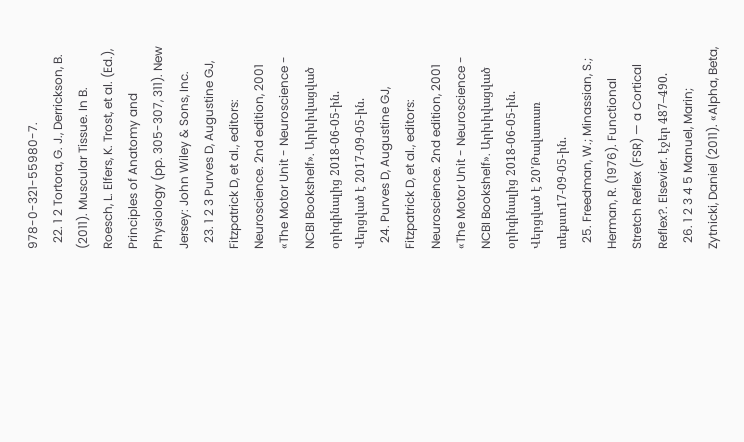978-0-321-55980-7.
  22. 1 2 Tortora, G. J., Derrickson, B. (2011). Muscular Tissue. In B. Roesch, L. Elfers, K. Trost, et al. (Ed.), Principles of Anatomy and Physiology (pp. 305-307, 311). New Jersey: John Wiley & Sons, Inc.
  23. 1 2 3 Purves D, Augustine GJ, Fitzpatrick D, et al., editors: Neuroscience. 2nd edition, 2001 «The Motor Unit - Neuroscience - NCBI Bookshelf». Արխիվացված օրիգինալից 2018-06-05-ին. Վերցված է 2017-09-05-ին.
  24. Purves D, Augustine GJ, Fitzpatrick D, et al., editors: Neuroscience. 2nd edition, 2001 «The Motor Unit - Neuroscience - NCBI Bookshelf». Արխիվացված օրիգինալից 2018-06-05-ին. Վերցված է 20'Թավատառ տեքստ17-09-05-ին.
  25. Freedman, W.; Minassian, S.; Herman, R. (1976). Functional Stretch Reflex (FSR) — a Cortical Reflex?. Elsevier. էջեր 487–490.
  26. 1 2 3 4 5 Manuel, Marin; Zytnicki, Daniel (2011). «Alpha, Beta,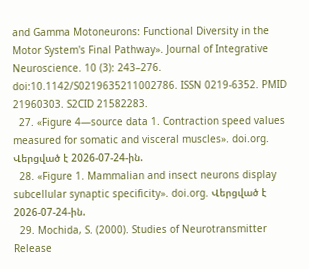and Gamma Motoneurons: Functional Diversity in the Motor System's Final Pathway». Journal of Integrative Neuroscience. 10 (3): 243–276. doi:10.1142/S0219635211002786. ISSN 0219-6352. PMID 21960303. S2CID 21582283.
  27. «Figure 4—source data 1. Contraction speed values measured for somatic and visceral muscles». doi.org. Վերցված է 2026-07-24-ին.
  28. «Figure 1. Mammalian and insect neurons display subcellular synaptic specificity». doi.org. Վերցված է 2026-07-24-ին.
  29. Mochida, S. (2000). Studies of Neurotransmitter Release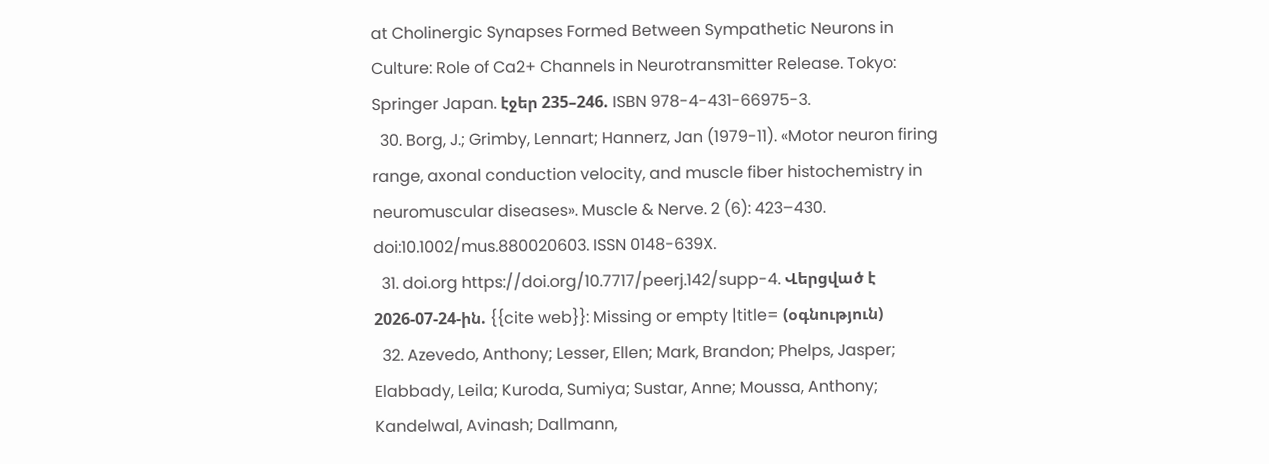at Cholinergic Synapses Formed Between Sympathetic Neurons in Culture: Role of Ca2+ Channels in Neurotransmitter Release. Tokyo: Springer Japan. էջեր 235–246. ISBN 978-4-431-66975-3.
  30. Borg, J.; Grimby, Lennart; Hannerz, Jan (1979-11). «Motor neuron firing range, axonal conduction velocity, and muscle fiber histochemistry in neuromuscular diseases». Muscle & Nerve. 2 (6): 423–430. doi:10.1002/mus.880020603. ISSN 0148-639X.
  31. doi.org https://doi.org/10.7717/peerj.142/supp-4. Վերցված է 2026-07-24-ին. {{cite web}}: Missing or empty |title= (օգնություն)
  32. Azevedo, Anthony; Lesser, Ellen; Mark, Brandon; Phelps, Jasper; Elabbady, Leila; Kuroda, Sumiya; Sustar, Anne; Moussa, Anthony; Kandelwal, Avinash; Dallmann,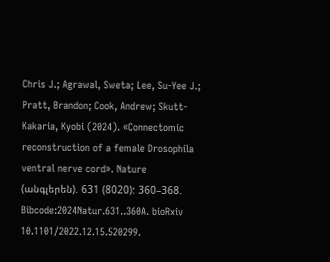Chris J.; Agrawal, Sweta; Lee, Su-Yee J.; Pratt, Brandon; Cook, Andrew; Skutt-Kakaria, Kyobi (2024). «Connectomic reconstruction of a female Drosophila ventral nerve cord». Nature (անգլերեն). 631 (8020): 360–368. Bibcode:2024Natur.631..360A. bioRxiv 10.1101/2022.12.15.520299.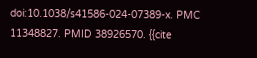doi:10.1038/s41586-024-07389-x. PMC 11348827. PMID 38926570. {{cite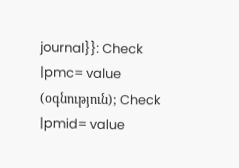journal}}: Check |pmc= value (օգնություն); Check |pmid= value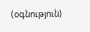(օգնություն)